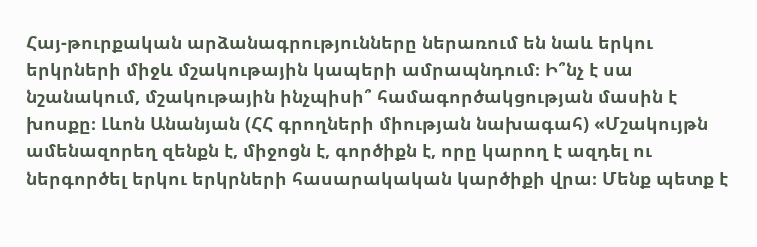Հայ-թուրքական արձանագրությունները ներառում են նաև երկու երկրների միջև մշակութային կապերի ամրապնդում։ Ի՞նչ է սա նշանակում, մշակութային ինչպիսի՞ համագործակցության մասին է խոսքը։ Լևոն Անանյան (ՀՀ գրողների միության նախագահ) «Մշակույթն ամենազորեղ զենքն է, միջոցն է, գործիքն է, որը կարող է ազդել ու ներգործել երկու երկրների հասարակական կարծիքի վրա։ Մենք պետք է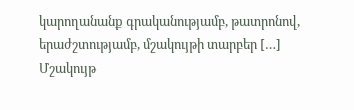կարողանանք գրականությամբ, թատրոնով, երաժշտությամբ, մշակույթի տարբեր […]
Մշակույթ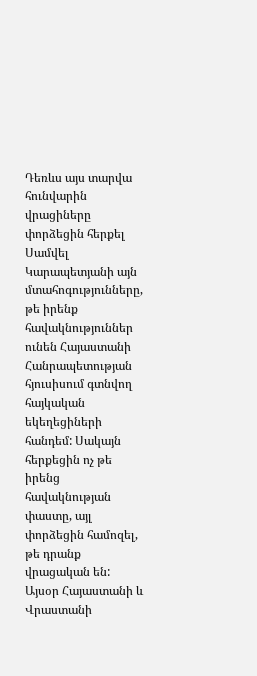Դեռևս այս տարվա հունվարին վրացիները փորձեցին հերքել Սամվել Կարապետյանի այն մտահոգությունները, թե իրենք հավակնություններ ունեն Հայաստանի Հանրապետության հյուսիսում գտնվող հայկական եկեղեցիների հանդեմ: Սակայն հերքեցին ոչ թե իրենց հավակնության փաստը, այլ փորձեցին համոզել, թե դրանք վրացական են: Այսօր Հայաստանի և Վրաստանի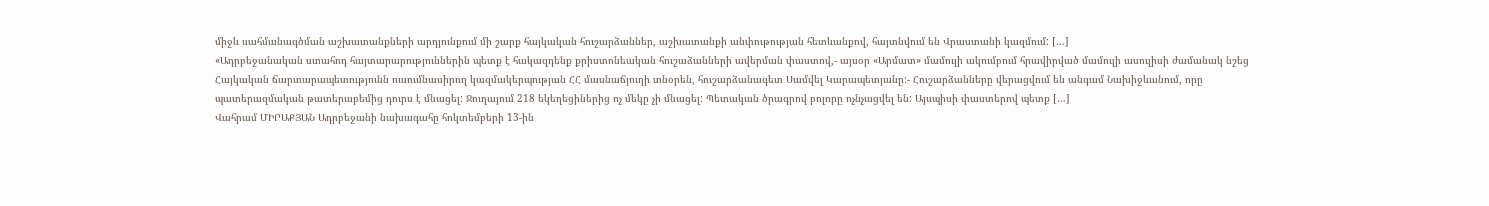միջև սահմանագծման աշխատանքների արդյունքում մի շարք հայկական հուշարձաններ, աշխատանքի անփութության հետևանքով, հայտնվում են Վրաստանի կազմում: […]
«Ադրբեջանական ստահոդ հայտարարություններին պետք է հակազդենք քրիստոնեական հուշաձանների ավերման փաստով,- այսօր «Արմատ» մամուլի ակումբում հրավիրված մամուլի ասուլիսի ժամանակ նշեց Հայկական ճարտարապետությունն ուսումնասիրող կազմակերպության ՀՀ մասնաճյուղի տնօրեն, հուշարձանագետ Սամվել Կարապետյանը:- Հուշարձանները վերացվում են անգամ Նախիջևանում, որը պատերազմական թատերաբեմից դուրս է մնացել: Ջուղայում 218 եկեղեցիներից ոչ մեկը չի մնացել: Պետական ծրագրով բոլորը ոչնչացվել են: Այսպիսի փաստերով պետք […]
Վահրամ ՄԻՐԱՔՅԱՆ Ադրբեջանի նախագահը հոկտեմբերի 13-ին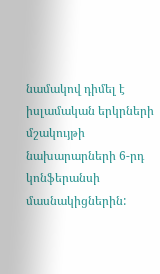նամակով դիմել է իսլամական երկրների մշակույթի նախարարների 6-րդ կոնֆերանսի մասնակիցներին: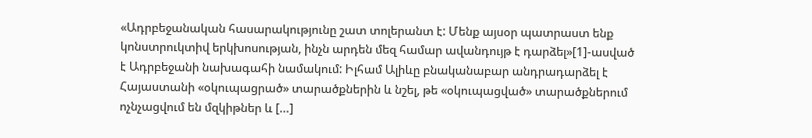«Ադրբեջանական հասարակությունը շատ տոլերանտ է: Մենք այսօր պատրաստ ենք կոնստրուկտիվ երկխոսության, ինչն արդեն մեզ համար ավանդույթ է դարձել»[1]-ասված է Ադրբեջանի նախագահի նամակում: Իլհամ Ալիևը բնականաբար անդրադարձել է Հայաստանի «օկուպացրած» տարածքներին և նշել, թե «օկուպացված» տարածքներում ոչնչացվում են մզկիթներ և […]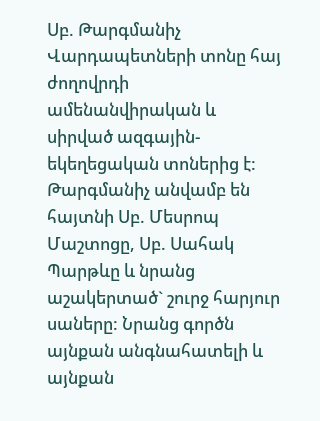Սբ. Թարգմանիչ Վարդապետների տոնը հայ ժողովրդի ամենանվիրական և սիրված ազգային-եկեղեցական տոներից է: Թարգմանիչ անվամբ են հայտնի Սբ. Մեսրոպ Մաշտոցը, Սբ. Սահակ Պարթևը և նրանց աշակերտած` շուրջ հարյուր սաները: Նրանց գործն այնքան անգնահատելի և այնքան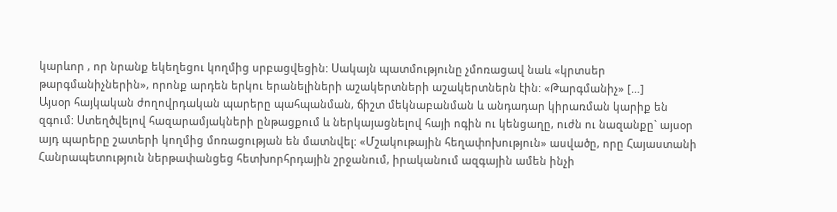կարևոր , որ նրանք եկեղեցու կողմից սրբացվեցին: Սակայն պատմությունը չմոռացավ նաև «կրտսեր թարգմանիչներին», որոնք արդեն երկու երանելիների աշակերտների աշակերտներն էին: «Թարգմանիչ» […]
Այսօր հայկական ժողովրդական պարերը պահպանման, ճիշտ մեկնաբանման և անդադար կիրառման կարիք են զգում: Ստեղծվելով հազարամյակների ընթացքում և ներկայացնելով հայի ոգին ու կենցաղը, ուժն ու նազանքը` այսօր այդ պարերը շատերի կողմից մոռացության են մատնվել: «Մշակութային հեղափոխություն» ասվածը, որը Հայաստանի Հանրապետություն ներթափանցեց հետխորհրդային շրջանում, իրականում ազգային ամեն ինչի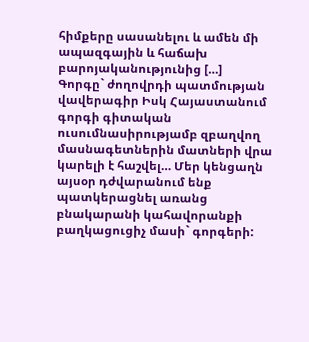հիմքերը սասանելու և ամեն մի ապազգային և հաճախ բարոյականությունից […]
Գորգը` ժողովրդի պատմության վավերագիր Իսկ Հայաստանում գորգի գիտական ուսումնասիրությամբ զբաղվող մասնագետներին մատների վրա կարելի է հաշվել… Մեր կենցաղն այսօր դժվարանում ենք պատկերացնել առանց բնակարանի կահավորանքի բաղկացուցիչ մասի` գորգերի: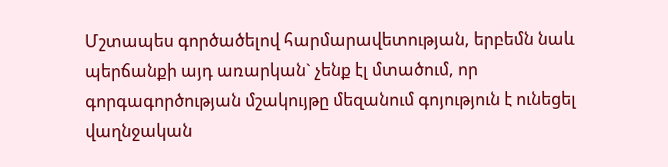Մշտապես գործածելով հարմարավետության, երբեմն նաև պերճանքի այդ առարկան` չենք էլ մտածում, որ գորգագործության մշակույթը մեզանում գոյություն է ունեցել վաղնջական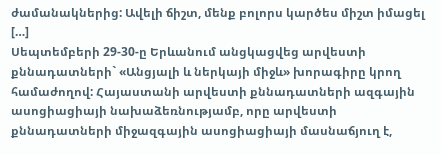ժամանակներից: Ավելի ճիշտ, մենք բոլորս կարծես միշտ իմացել […]
Սեպտեմբերի 29-30-ը Երևանում անցկացվեց արվեստի քննադատների` «Անցյալի և ներկայի միջև» խորագիրը կրող համաժողով: Հայաստանի արվեստի քննադատների ազգային ասոցիացիայի նախաձեռնությամբ, որը արվեստի քննադատների միջազգային ասոցիացիայի մասնաճյուղ է,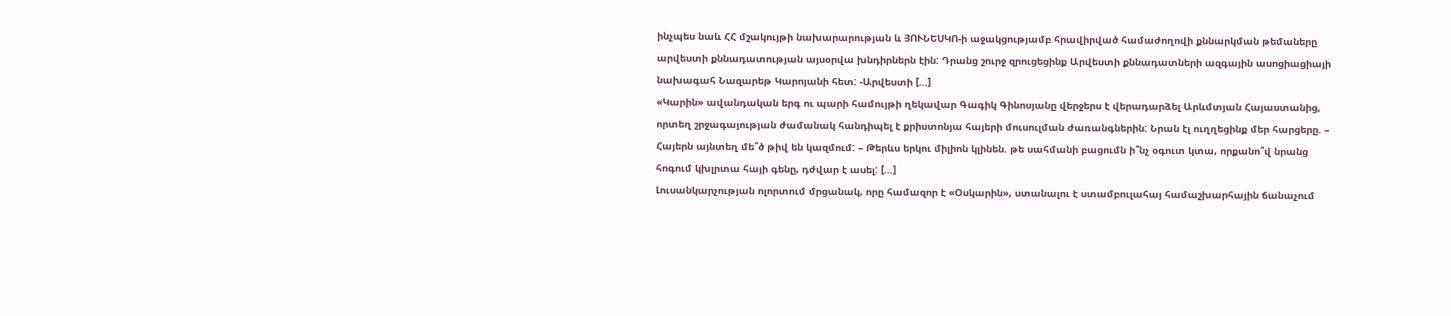ինչպես նաև ՀՀ մշակույթի նախարարության և ՅՈՒՆԵՍԿՈ-ի աջակցությամբ հրավիրված համաժողովի քննարկման թեմաները արվեստի քննադատության այսօրվա խնդիրներն էին: Դրանց շուրջ զրուցեցինք Արվեստի քննադատների ազգային ասոցիացիայի նախագահ Նազարեթ Կարոյանի հետ: -Արվեստի […]
«Կարին» ավանդական երգ ու պարի համույթի ղեկավար Գագիկ Գինոսյանը վերջերս է վերադարձել Արևմտյան Հայաստանից, որտեղ շրջագայության ժամանակ հանդիպել է քրիստոնյա հայերի մուսուլման ժառանգներին: Նրան էլ ուղղեցինք մեր հարցերը. – Հայերն այնտեղ մե՞ծ թիվ են կազմում: – Թերևս երկու միլիոն կլինեն. թե սահմանի բացումն ի՞նչ օգուտ կտա, որքանո՞վ նրանց հոգում կխլրտա հայի գենը, դժվար է ասել: […]
Լուսանկարչության ոլորտում մրցանակ, որը համազոր է «Օսկարին», ստանալու է ստամբուլահայ համաշխարհային ճանաչում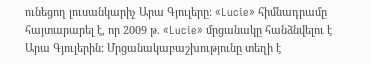ունեցող լուսանկարիչ Արա Գյուլերը: «Lucie» հիմնադրամը հայտարարել է, որ 2009 թ. «Lucie» մրցանակը հանձնվելու է Արա Գյուլերին: Մրցանակաբաշխությունը տեղի է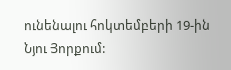ունենալու հոկտեմբերի 19-ին Նյու Յորքում: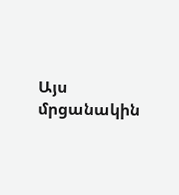Այս մրցանակին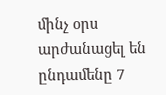մինչ օրս արժանացել են ընդամենը 7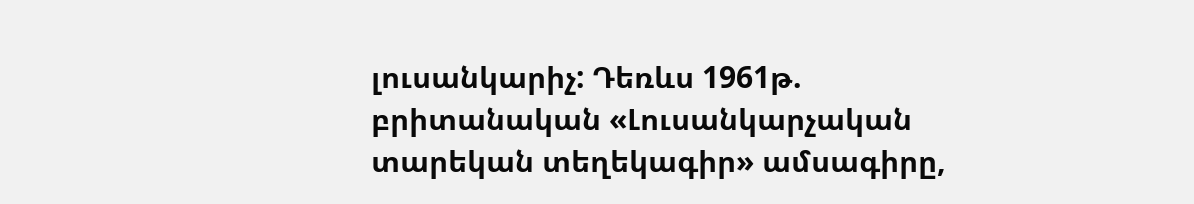լուսանկարիչ: Դեռևս 1961թ. բրիտանական «Լուսանկարչական տարեկան տեղեկագիր» ամսագիրը,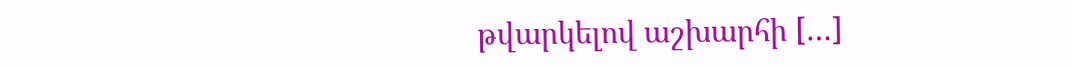թվարկելով աշխարհի […]